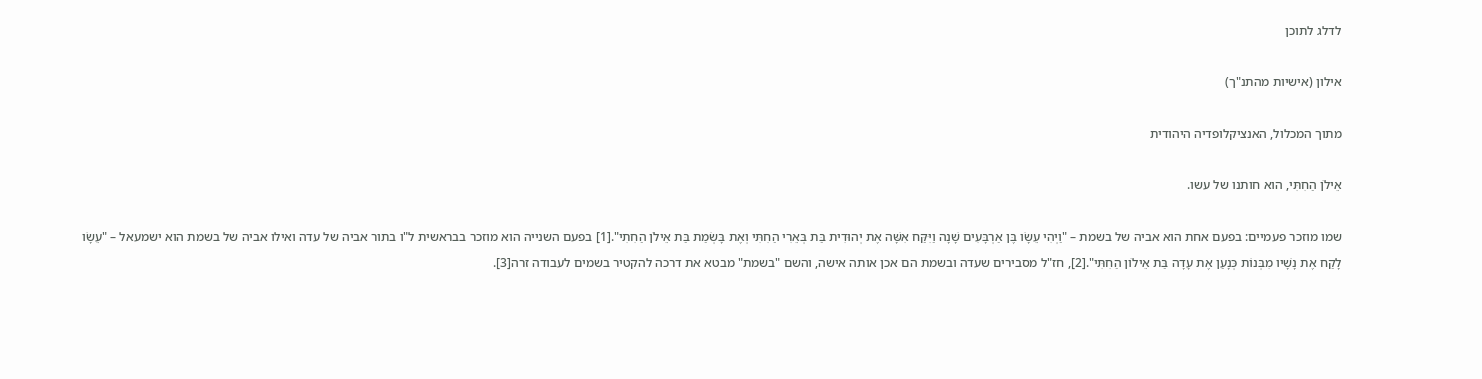לדלג לתוכן

אילון (אישיות מהתנ"ך)

מתוך המכלול, האנציקלופדיה היהודית

אֵילֹן הַחִתִּי, הוא חותנו של עשו.

שמו מוזכר פעמיים: בפעם אחת הוא אביה של בשמת – "וַיְהִי עֵשָׂו בֶּן אַרְבָּעִים שָׁנָה וַיִּקַּח אִשָּׁה אֶת יְהוּדִית בַּת בְּאֵרִי הַחִתִּי וְאֶת בָּשְׂמַת בַּת אֵילֹן הַחִתִי".[1] בפעם השנייה הוא מוזכר בבראשית ל"ו בתור אביה של עדה ואילו אביה של בשמת הוא ישמעאל – "עֵשָׂו לָקַח אֶת נָשָׁיו מִבְּנוֹת כְּנָעַן אֶת עָדָה בַּת אֵילוֹן הַחִתִּי".[2], חז"ל מסבירים שעדה ובשמת הם אכן אותה אישה, והשם "בשמת" מבטא את דרכה להקטיר בשמים לעבודה זרה[3].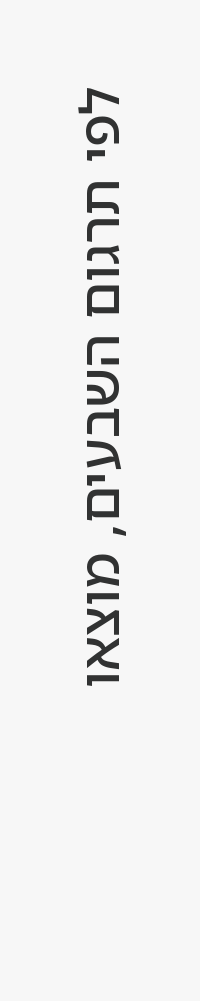לפי תרגום השבעים, מוצאו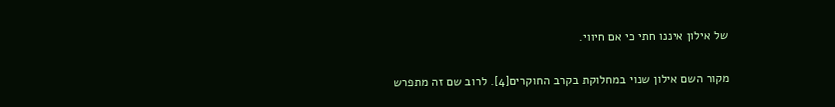של אילון איננו חתי כי אם חיווי.

מקור השם אילון שנוי במחלוקת בקרב החוקרים[4]. לרוב שם זה מתפרש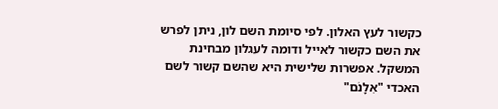כקשור לעץ האלון. לפי סיומת השם לון, ניתן לפרש את השם כקשור לאייל ודומה לעגלון מבחינת המשקל. אפשרות שלישית היא שהשם קשור לשם האכדי "אִלָנׁם"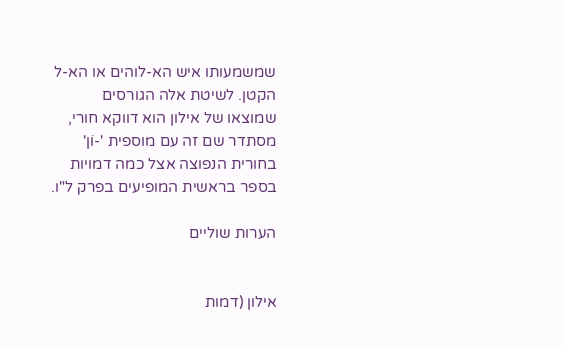שמשמעותו איש הא-לוהים או הא-ל הקטן. לשיטת אלה הגורסים שמוצאו של אילון הוא דווקא חורי, מסתדר שם זה עם מוספית '-וֹן' בחורית הנפוצה אצל כמה דמויות בספר בראשית המופיעים בפרק ל"ו.

הערות שוליים


אילון (דמות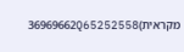מקראית)36969662Q65252558